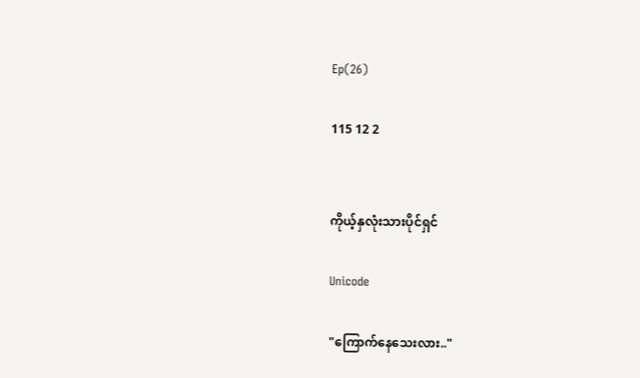Ep(26)

115 12 2


ကိုယ့်နှလုံးသားပိုင်ရှင်

Unicode

"ကြောက်နေသေးလား.."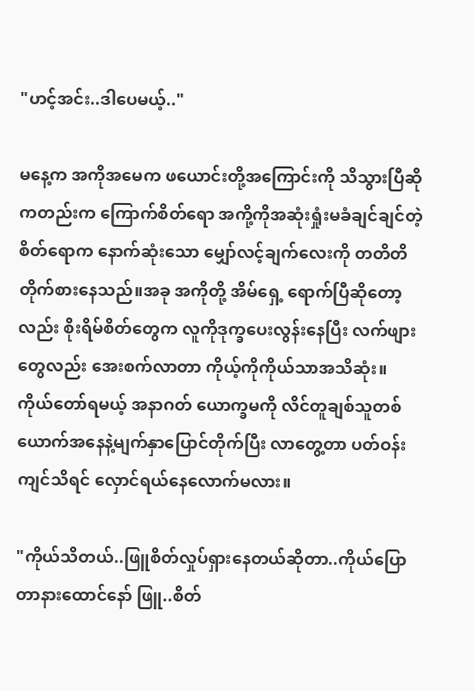"ဟင့်အင်း..ဒါပေမယ့်.."

မနေ့က အကိုအမေက ဖယောင်းတို့အကြောင်းကို သိသွားပြီဆိုကတည်းက ကြောက်စိတ်ရော အကို့ကိုအဆုံးရှုံးမခံချင်ချင်တဲ့စိတ်ရောက နောက်ဆုံးသော မျှော်လင့်ချက်လေးကို တတိတိ တိုက်စားနေသည်။အခု အကိုတို့ အိမ်ရှေ့ ရောက်ပြီဆိုတော့လည်း စိုးရိမ်စိတ်တွေက လူကိုဒုက္ခပေးလွန်းနေပြီး လက်ဖျားတွေလည်း အေးစက်လာတာ ကိုယ့်ကိုကိုယ်သာအသိဆုံး။ ကိုယ်တော်ရမယ့် အနာဂတ် ယောက္ခမကို လိင်တူချစ်သူတစ်ယောက်အနေနဲ့မျက်နှာပြောင်တိုက်ပြီး လာတွေ့တာ ပတ်ဝန်း
ကျင်သိရင် လှောင်ရယ်နေလောက်မလား။

"ကိုယ်သိတယ်..ဖြူစိတ်လှုပ်ရှားနေတယ်ဆိုတာ..ကိုယ်ပြောတာနားထောင်နော် ဖြူ..စိတ်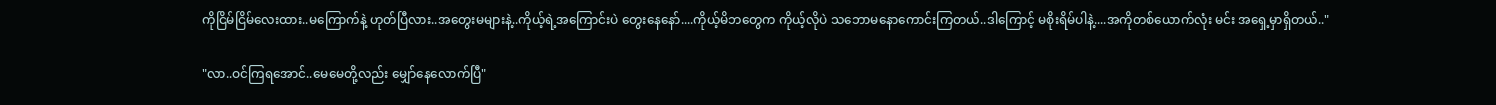ကိုငြိမ်ငြိမ်လေးထား..မကြောက်နဲ့ ဟုတ်ပြီလား..အတွေးမများနဲ့..ကိုယ့်ရဲ့အကြောင်းပဲ တွေးနေနော်....ကိုယ့်မိဘတွေက ကိုယ့်လိုပဲ သဘောမနောကောင်းကြတယ်..ဒါကြောင့် မစိုးရိမ်ပါနဲ့....အကိုတစ်ယောက်လုံး မင်း အရှေ့မှာရှိတယ်.."

"လာ..ဝင်ကြရအောင်..မေမေတို့လည်း မျှော်နေလောက်ပြီ"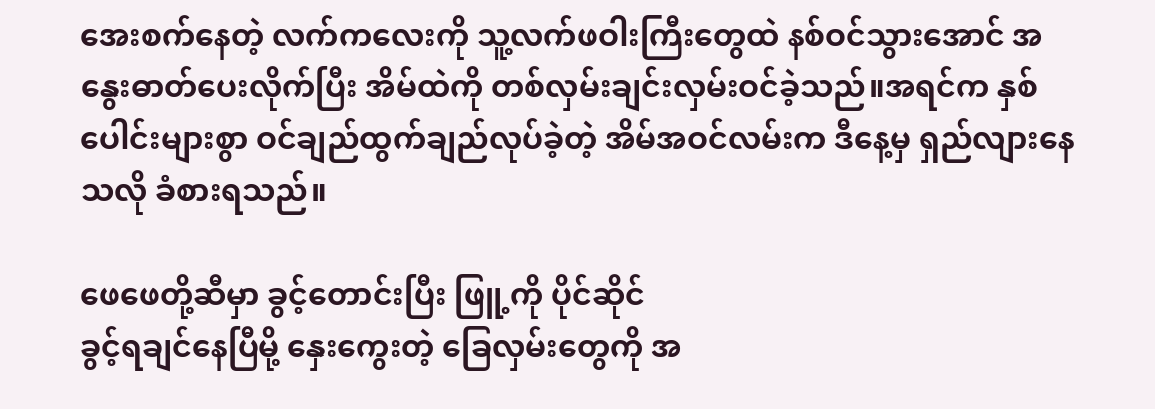အေးစက်နေတဲ့ လက်ကလေးကို သူ့လက်ဖဝါးကြီးတွေထဲ နစ်ဝင်သွားအောင် အနွေးဓာတ်ပေးလိုက်ပြီး အိမ်ထဲကို တစ်လှမ်းချင်းလှမ်းဝင်ခဲ့သည်။အရင်က နှစ်ပေါင်းများစွာ ဝင်ချည်ထွက်ချည်လုပ်ခဲ့တဲ့ အိမ်အဝင်လမ်းက ဒီနေ့မှ ရှည်လျားနေသလို ခံစားရသည်။

ဖေဖေတို့ဆီမှာ ခွင့်တောင်းပြီး ဖြူ့ကို ပိုင်ဆိုင်
ခွင့်ရချင်နေပြီမို့ နှေးကွေးတဲ့ ခြေလှမ်းတွေကို အ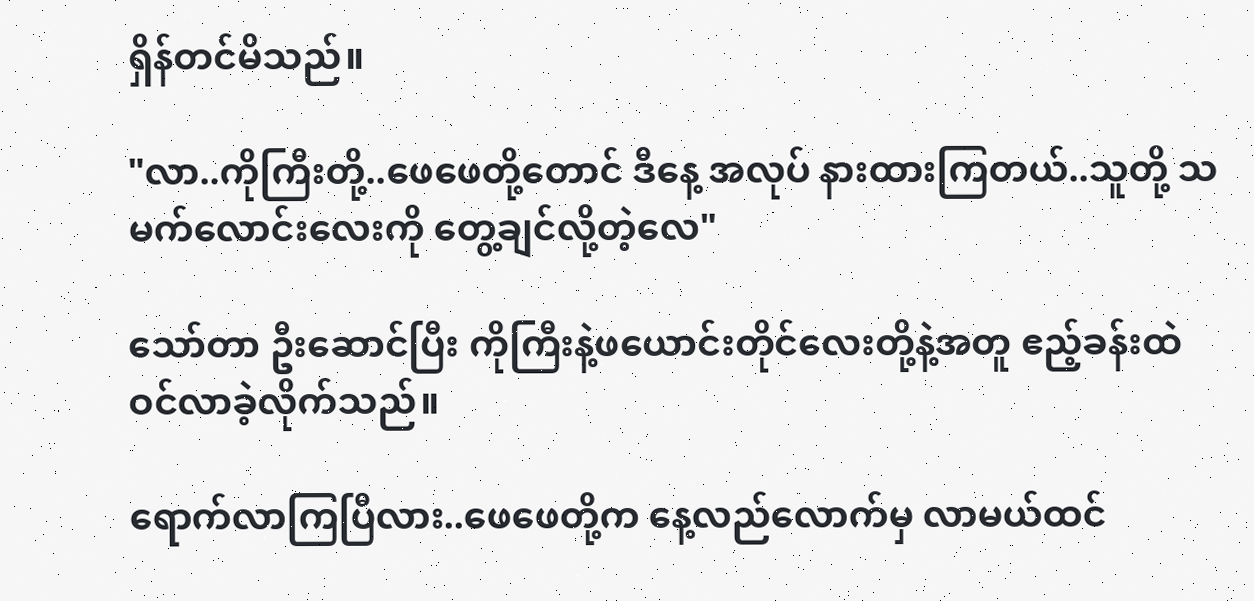ရှိန်တင်မိသည်။

"လာ..ကိုကြီးတို့..ဖေဖေတို့တောင် ဒီနေ့ အလုပ် နားထားကြတယ်..သူတို့ သမက်လောင်းလေးကို တွေ့ချင်လို့တဲ့လေ"

သော်တာ ဦးဆောင်ပြီး ကိုကြီးနဲ့ဖယောင်းတိုင်လေးတို့နဲ့အတူ ဧည့်ခန်းထဲ ဝင်လာခဲ့လိုက်သည်။

ရောက်လာကြပြီလား..ဖေဖေတို့က နေ့လည်လောက်မှ လာမယ်ထင်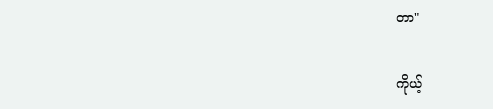တာ"

ကိုယ့်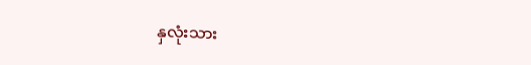နှလုံးသား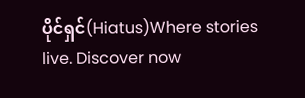ပိုင်ရှင်(Hiatus)Where stories live. Discover now